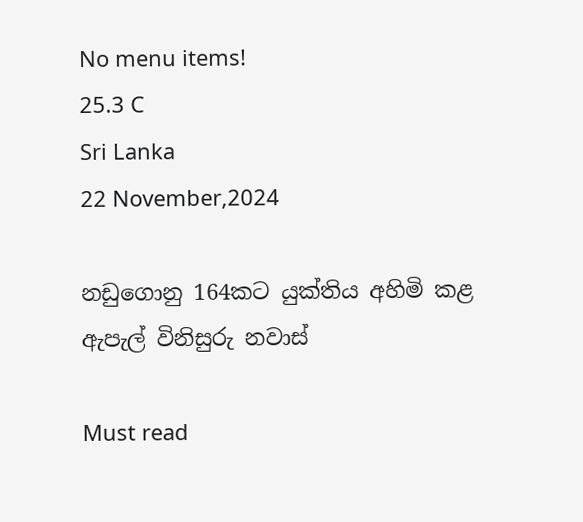No menu items!
25.3 C
Sri Lanka
22 November,2024

නඩුගොනු 164කට යුක්තිය අහිමි කළ ඇපැල් විනිසුරු නවාස්

Must read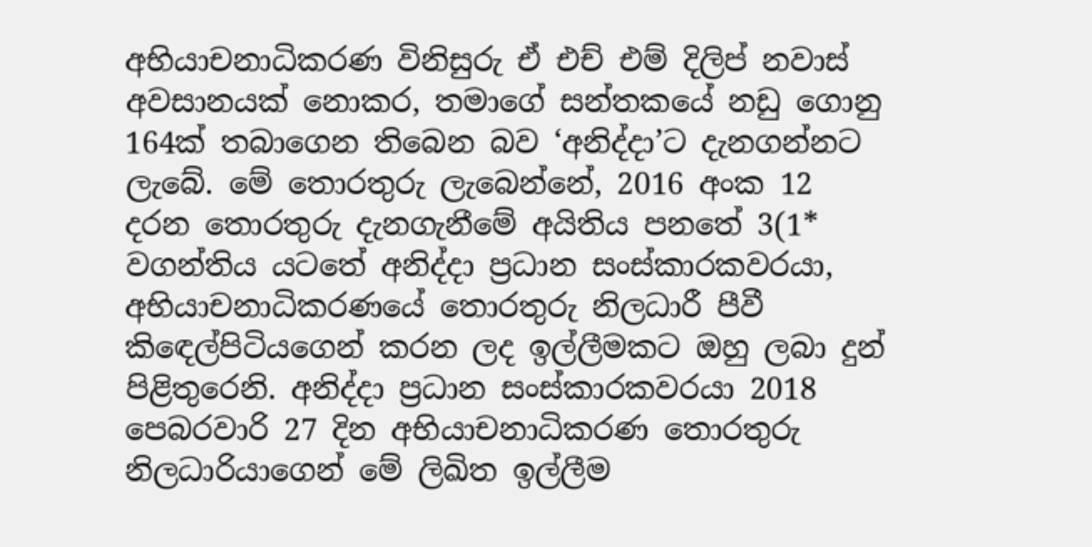අභියාචනාධිකරණ විනිසුරු ඒ එච් එම් දිලිප් නවාස් අවසානයක් නොකර, තමාගේ සන්තකයේ නඩු ගොනු 164ක් තබාගෙන තිබෙන බව ‘අනිද්දා’ට දැනගන්නට ලැබේ. මේ තොරතුරු ලැබෙන්නේ, 2016 අංක 12 දරන තොරතුරු දැනගැනීමේ අයිතිය පනතේ 3(1* වගන්තිය යටතේ අනිද්දා ප්‍රධාන සංස්කාරකවරයා, අභියාචනාධිකරණයේ තොරතුරු නිලධාරී පීවී කිඳෙල්පිටියගෙන් කරන ලද ඉල්ලීමකට ඔහු ලබා දුන් පිළිතුරෙනි. අනිද්දා ප්‍රධාන සංස්කාරකවරයා 2018 පෙබරවාරි 27 දින අභියාචනාධිකරණ තොරතුරු නිලධාරියාගෙන් මේ ලිඛිත ඉල්ලීම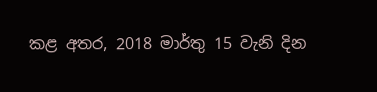කළ අතර, 2018 මාර්තු 15 වැනි දින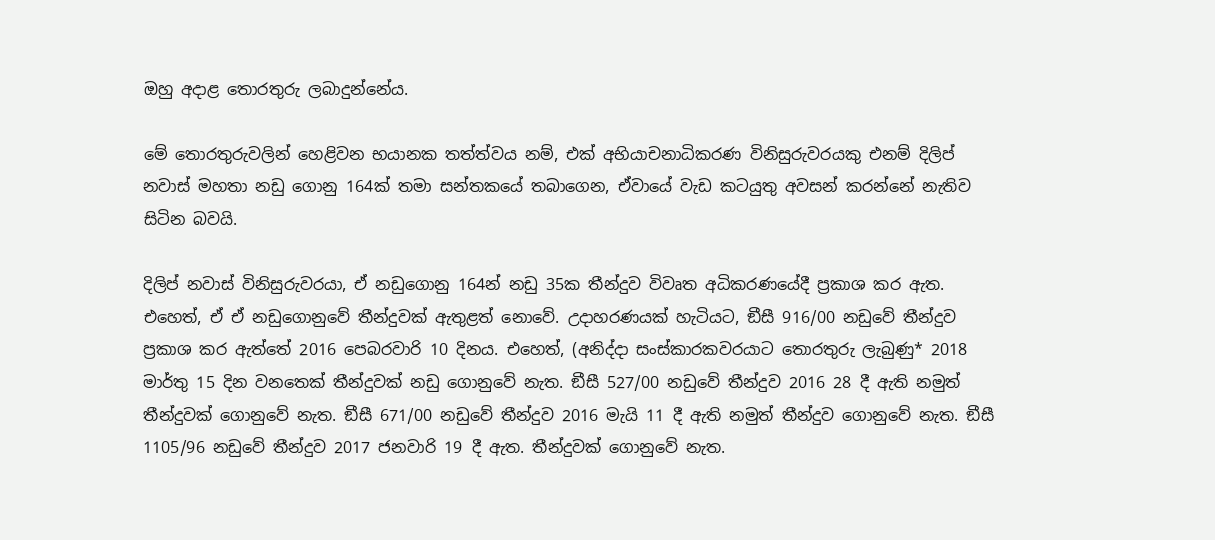ඔහු අදාළ තොරතුරු ලබාදුන්නේය.

මේ තොරතුරුවලින් හෙළිවන භයානක තත්ත්වය නම්, එක් අභියාචනාධිකරණ විනිසුරුවරයකු එනම් දිලිප් නවාස් මහතා නඩු ගොනු 164ක් තමා සන්තකයේ තබාගෙන, ඒවායේ වැඩ කටයුතු අවසන් කරන්නේ නැතිව සිටින බවයි.

දිලිප් නවාස් විනිසුරුවරයා, ඒ නඩුගොනු 164න් නඩු 35ක තීන්දුව විවෘත අධිකරණයේදී ප්‍රකාශ කර ඇත. එහෙත්, ඒ ඒ නඩුගොනුවේ තීන්දුවක් ඇතුළත් නොවේ. උදාහරණයක් හැටියට, ඞීසී 916/00 නඩුවේ තීන්දුව ප්‍රකාශ කර ඇත්තේ 2016 පෙබරවාරි 10 දිනය. එහෙත්, (අනිද්දා සංස්කාරකවරයාට තොරතුරු ලැබුණු* 2018 මාර්තු 15 දින වනතෙක් තීන්දුවක් නඩු ගොනුවේ නැත. ඞීසී 527/00 නඩුවේ තීන්දුව 2016 28 දී ඇති නමුත් තීන්දුවක් ගොනුවේ නැත. ඞීසී 671/00 නඩුවේ තීන්දුව 2016 මැයි 11 දී ඇති නමුත් තීන්දුව ගොනුවේ නැත. ඞීසී 1105/96 නඩුවේ තීන්දුව 2017 ජනවාරි 19 දී ඇත. තීන්දුවක් ගොනුවේ නැත.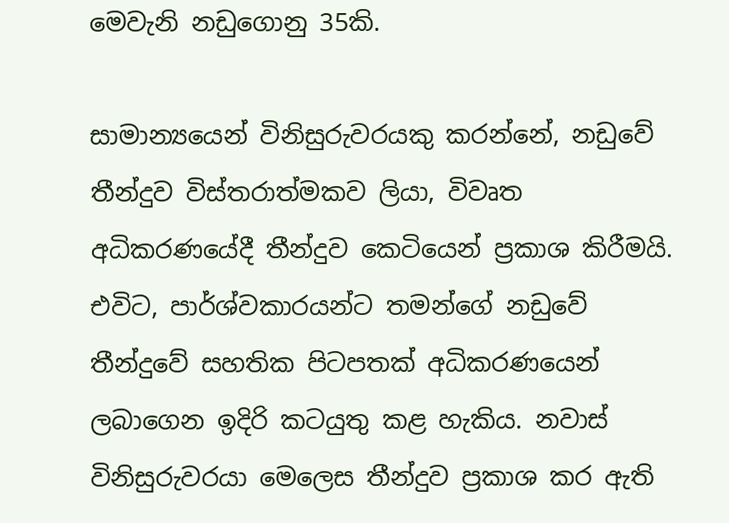මෙවැනි නඩුගොනු 35කි.

සාමාන්‍යයෙන් විනිසුරුවරයකු කරන්නේ, නඩුවේ තීන්දුව විස්තරාත්මකව ලියා, විවෘත අධිකරණයේදී තීන්දුව කෙටියෙන් ප්‍රකාශ කිරීමයි. එවිට, පාර්ශ්වකාරයන්ට තමන්ගේ නඩුවේ තීන්දුවේ සහතික පිටපතක් අධිකරණයෙන් ලබාගෙන ඉදිරි කටයුතු කළ හැකිය. නවාස් විනිසුරුවරයා මෙලෙස තීන්දුව ප්‍රකාශ කර ඇති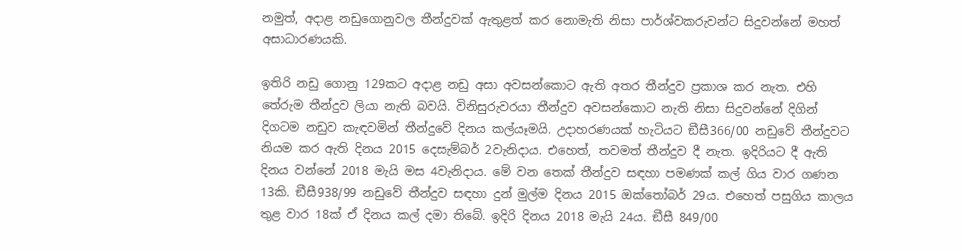නමුත්, අදාළ නඩුගොනුවල තීන්දුවක් ඇතුළත් කර නොමැති නිසා පාර්ශ්වකරුවන්ට සිදුවන්නේ මහත් අසාධාරණයකි.

ඉතිරි නඩු ගොනු 129කට අදාළ නඩු අසා අවසන්කොට ඇති අතර තීන්දුව ප්‍රකාශ කර නැත. එහි තේරුම තීන්දුව ලියා නැති බවයි. විනිසුරුවරයා තීන්දුව අවසන්කොට නැති නිසා සිදුවන්නේ දිගින් දිගටම නඩුව කැඳවමින් තීන්දුවේ දිනය කල්යෑමයි. උදාහරණයක් හැටියට ඞීසී366/00 නඩුවේ තීන්දුවට නියම කර ඇති දිනය 2015 දෙසැම්බර් 2වැනිදාය. එහෙත්, තවමත් තීන්දුව දී නැත. ඉදිරියට දී ඇති දිනය වන්නේ 2018 මැයි මස 4වැනිදාය. මේ වන තෙක් තීන්දුව සඳහා පමණක් කල් ගිය වාර ගණන 13කි. ඞීසී938/99 නඩුවේ තීන්දුව සඳහා දුන් මුල්ම දිනය 2015 ඔක්තෝබර් 29ය. එහෙත් පසුගිය කාලය තුළ වාර 18ක් ඒ දිනය කල් දමා තිබේ. ඉදිරි දිනය 2018 මැයි 24ය. ඞීසී 849/00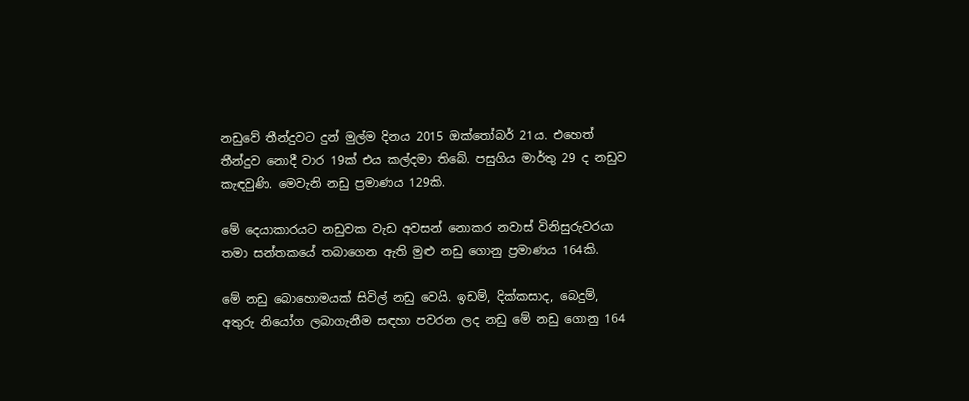නඩුවේ තීන්දුවට දුන් මුල්ම දිනය 2015 ඔක්තෝබර් 21ය. එහෙත් තීන්දුව නොදී වාර 19ක් එය කල්දමා තිබේ. පසුගිය මාර්තු 29 ද නඩුව කැඳවුණි. මෙවැනි නඩු ප්‍රමාණය 129කි.

මේ දෙයාකාරයට නඩුවක වැඩ අවසන් නොකර නවාස් විනිසුරුවරයා තමා සන්තකයේ තබාගෙන ඇති මුළු නඩු ගොනු ප්‍රමාණය 164කි.

මේ නඩු බොහොමයක් සිවිල් නඩු වෙයි. ඉඩම්, දික්කසාද, බෙදුම්, අතුරු නියෝග ලබාගැනීම සඳහා පවරන ලද නඩු මේ නඩු ගොනු 164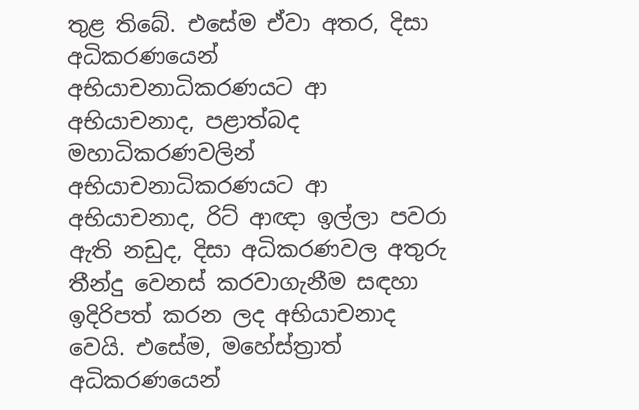තුළ තිබේ. එසේම ඒවා අතර, දිසා අධිකරණයෙන් අභියාචනාධිකරණයට ආ අභියාචනාද, පළාත්බද මහාධිකරණවලින් අභියාචනාධිකරණයට ආ අභියාචනාද, රිට් ආඥා ඉල්ලා පවරා ඇති නඩුද, දිසා අධිකරණවල අතුරු තීන්දු වෙනස් කරවාගැනීම සඳහා ඉදිරිපත් කරන ලද අභියාචනාද වෙයි. එසේම, මහේස්ත්‍රාත් අධිකරණයෙන්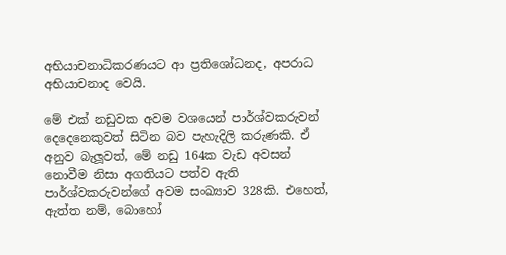අභියාචනාධිකරණයට ආ ප්‍රතිශෝධනද, අපරාධ අභියාචනාද වෙයි.

මේ එක් නඩුවක අවම වශයෙන් පාර්ශ්වකරුවන් දෙදෙනෙකුවත් සිටින බව පැහැදිලි කරුණකි. ඒ අනුව බැලූවත්, මේ නඩු 164ක වැඩ අවසන් නොවීම නිසා අගතියට පත්ව ඇති පාර්ශ්වකරුවන්ගේ අවම සංඛ්‍යාව 328කි. එහෙත්, ඇත්ත නම්, බොහෝ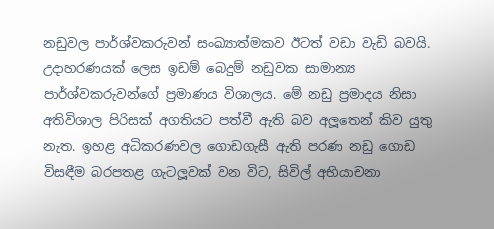නඩුවල පාර්ශ්වකරුවන් සංඛ්‍යාත්මකව ඊටත් වඩා වැඩි බවයි. උදාහරණයක් ලෙස ඉඩම් බෙදුම් නඩුවක සාමාන්‍ය පාර්ශ්වකරුවන්ගේ ප්‍රමාණය විශාලය. මේ නඩු ප්‍රමාදය නිසා අතිවිශාල පිරිසක් අගතියට පත්වී ඇති බව අලූතෙන් කිව යුතු නැත. ඉහළ අධිකරණවල ගොඩගැසී ඇති පරණ නඩු ගොඩ විසඳීම බරපතළ ගැටලූවක් වන විට, සිවිල් අභියාචනා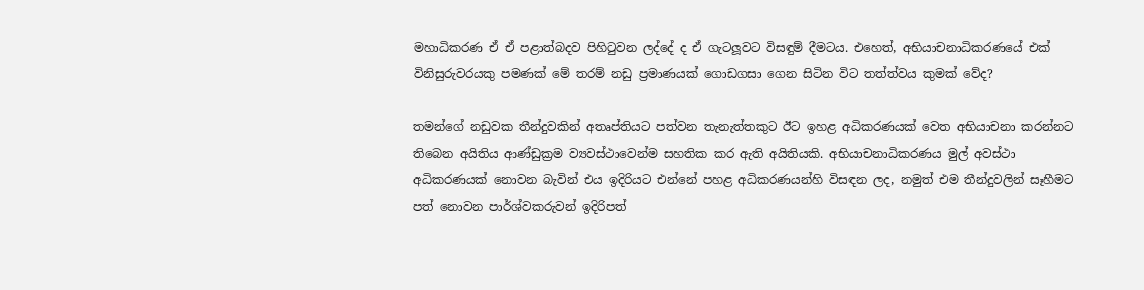මහාධිකරණ ඒ ඒ පළාත්බදව පිහිටුවන ලද්දේ ද ඒ ගැටලූවට විසඳුම් දීමටය. එහෙත්, අභියාචනාධිකරණයේ එක් විනිසුරුවරයකු පමණක් මේ තරම් නඩු ප්‍රමාණයක් ගොඩගසා ගෙන සිටින විට තත්ත්වය කුමක් වේද?

තමන්ගේ නඩුවක තීන්දුවකින් අතෘප්තියට පත්වන තැනැත්තකුට ඊට ඉහළ අධිකරණයක් වෙත අභියාචනා කරන්නට තිබෙන අයිතිය ආණ්ඩුක්‍රම ව්‍යවස්ථාවෙන්ම සහතික කර ඇති අයිතියකි. අභියාචනාධිකරණය මුල් අවස්ථා අධිකරණයක් නොවන බැවින් එය ඉදිරියට එන්නේ පහළ අධිකරණයන්හි විසඳන ලද, නමුත් එම තීන්දුවලින් සෑහීමට පත් නොවන පාර්ශ්වකරුවන් ඉදිරිපත්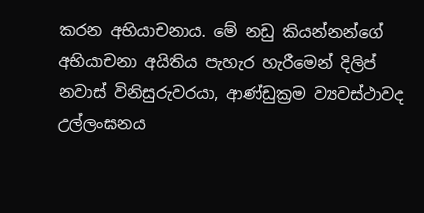කරන අභියාචනාය. මේ නඩු කියන්නන්ගේ අභියාචනා අයිතිය පැහැර හැරීමෙන් දිලිප් නවාස් විනිසුරුවරයා, ආණ්ඩුක්‍රම ව්‍යවස්ථාවද උල්ලංඝනය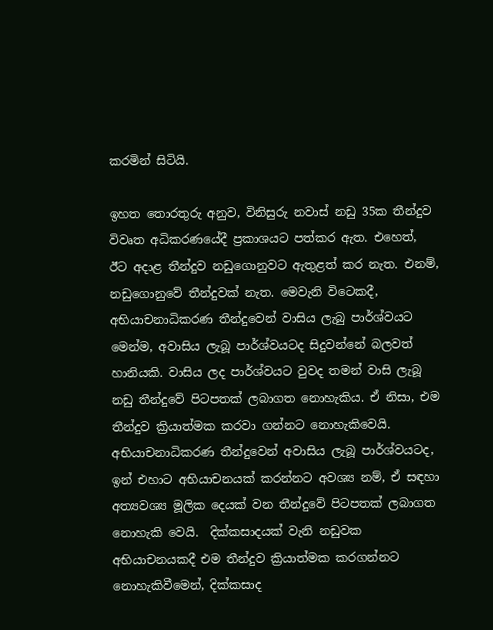කරමින් සිටියි.

ඉහත තොරතුරු අනුව, විනිසුරු නවාස් නඩු 35ක තීන්දුව විවෘත අධිකරණයේදී ප්‍රකාශයට පත්කර ඇත. එහෙත්, ඊට අදාළ තීන්දුව නඩුගොනුවට ඇතුළත් කර නැත. එනම්, නඩුගොනුවේ තීන්දුවක් නැත. මෙවැනි විටෙකදී, අභියාචනාධිකරණ තීන්දුවෙන් වාසිය ලැබු පාර්ශ්වයට මෙන්ම, අවාසිය ලැබූ පාර්ශ්වයටද සිදුවන්නේ බලවත් හානියකි. වාසිය ලද පාර්ශ්වයට වුවද තමන් වාසි ලැබූ නඩු තීන්දුවේ පිටපතක් ලබාගත නොහැකිය. ඒ නිසා, එම තීන්දුව ක්‍රියාත්මක කරවා ගන්නට නොහැකිවෙයි. අභියාචනාධිකරණ තීන්දුවෙන් අවාසිය ලැබූ පාර්ශ්වයටද, ඉන් එහාට අභියාචනයක් කරන්නට අවශ්‍ය නම්, ඒ සඳහා අත්‍යවශ්‍ය මූලික දෙයක් වන තීන්දුවේ පිටපතක් ලබාගත නොහැකි වෙයි.  දික්කසාදයක් වැනි නඩුවක අභියාචනයකදී එම තීන්දුව ක්‍රියාත්මක කරගන්නට නොහැකිවීමෙන්, දික්කසාද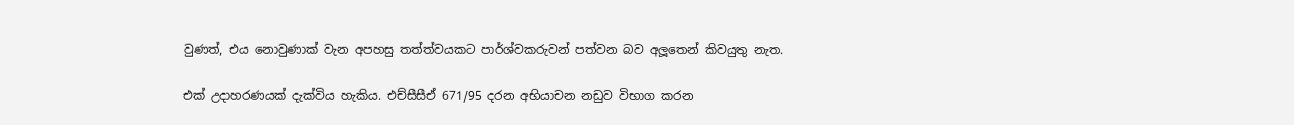වුණත්, එය නොවුණාක් වැන අපහසු තත්ත්වයකට පාර්ශ්වකරුවන් පත්වන බව අලූතෙන් කිවයුතු නැත.

එක් උදාහරණයක් දැක්විය හැකිය. එච්සීසීඒ 671/95 දරන අභියාචන නඩුව විභාග කරන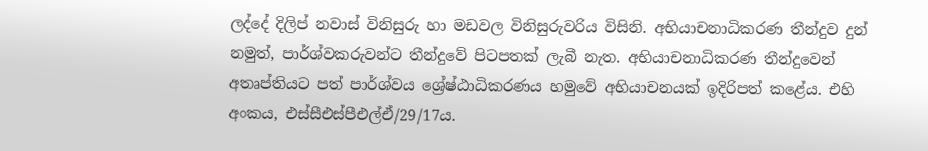ලද්දේ දිලිප් නවාස් විනිසුරු හා මඩවල විනිසුරුවරිය විසිනි. අභියාචනාධිකරණ තීන්දුව දුන් නමුත්, පාර්ශ්වකරුවන්ට තීන්දුවේ පිටපතක් ලැබී නැත. අභියාචනාධිකරණ තීන්දුවෙන් අතෘප්තියට පත් පාර්ශ්වය ශ්‍රේෂ්ඨාධිකරණය හමුවේ අභියාචනයක් ඉදිරිපත් කළේය. එහි අංකය, එස්සීඑස්පීඑල්ඒ/29/17ය.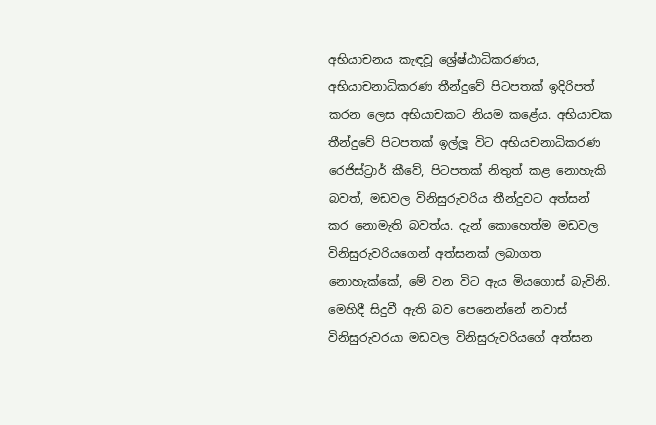අභියාචනය කැඳවූ ශ්‍රේෂ්ඨාධිකරණය, අභියාචනාධිකරණ තීන්දුවේ පිටපතක් ඉදිරිපත් කරන ලෙස අභියාචකට නියම කළේය. අභියාචක තීන්දුවේ පිටපතක් ඉල්ලූ විට අභියචනාධිකරණ රෙජිස්ට්‍රාර් කීවේ, පිටපතක් නිතුත් කළ නොහැකි බවත්, මඩවල විනිසුරුවරිය තීන්දුවට අත්සන් කර නොමැති බවත්ය. දැන් කොහෙත්ම මඩවල විනිසුරුවරියගෙන් අත්සනක් ලබාගත නොහැක්කේ, මේ වන විට ඇය මියගොස් බැවිනි. මෙහිදී සිදුවී ඇති බව පෙනෙන්නේ නවාස් විනිසුරුවරයා මඩවල විනිසුරුවරියගේ අත්සන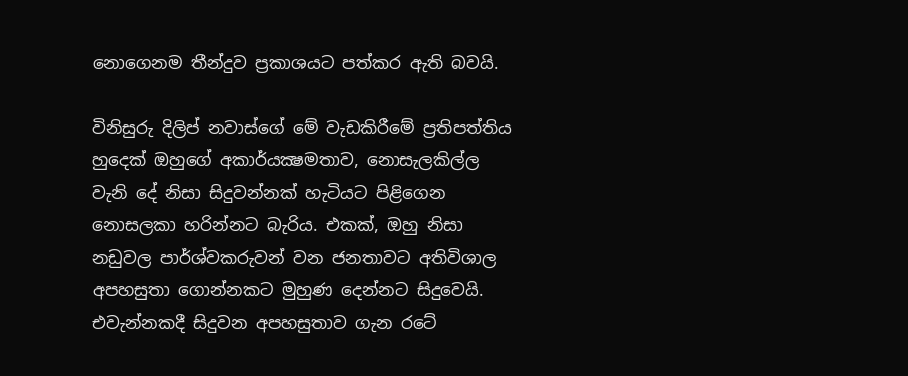නොගෙනම තීන්දුව ප්‍රකාශයට පත්කර ඇති බවයි.

විනිසුරු දිලිප් නවාස්ගේ මේ වැඩකිරීමේ ප්‍රතිපත්තිය හුදෙක් ඔහුගේ අකාර්යක්‍ෂමතාව, නොසැලකිල්ල වැනි දේ නිසා සිදුවන්නක් හැටියට පිළිගෙන නොසලකා හරින්නට බැරිය. එකක්, ඔහු නිසා නඩුවල පාර්ශ්වකරුවන් වන ජනතාවට අතිවිශාල අපහසුතා ගොන්නකට මුහුණ දෙන්නට සිදුවෙයි. එවැන්නකදී සිදුවන අපහසුතාව ගැන රටේ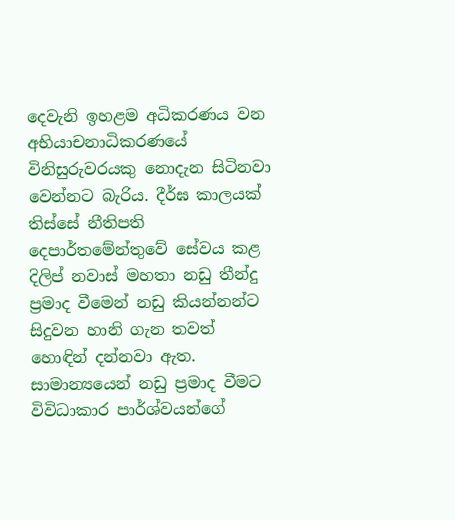දෙවැනි ඉහළම අධිකරණය වන අභියාචනාධිකරණයේ විනිසුරුවරයකු නොදැන සිටිනවා වෙන්නට බැරිය. දීර්ඝ කාලයක් තිස්සේ නීතිපති දෙපාර්තමේන්තුවේ සේවය කළ දිලිප් නවාස් මහතා නඩු තීන්දු ප්‍රමාද වීමෙන් නඩු කියන්නන්ට සිදුවන හානි ගැන තවත් හොඳින් දන්නවා ඇත. සාමාන්‍යයෙන් නඩු ප්‍රමාද වීමට විවිධාකාර පාර්ශ්වයන්ගේ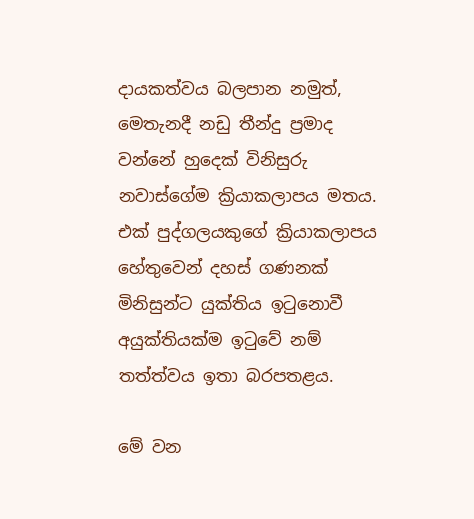දායකත්වය බලපාන නමුත්, මෙතැනදී නඩු තීන්දු ප්‍රමාද වන්නේ හුදෙක් විනිසුරු නවාස්ගේම ක්‍රියාකලාපය මතය. එක් පුද්ගලයකුගේ ක්‍රියාකලාපය හේතුවෙන් දහස් ගණනක් මිනිසුන්ට යුක්තිය ඉටුනොවී අයුක්තියක්ම ඉටුවේ නම් තත්ත්වය ඉතා බරපතළය.

මේ වන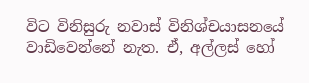විට විනිසුරු නවාස් විනිශ්චයාසනයේ වාඩිවෙන්නේ නැත. ඒ, අල්ලස් හෝ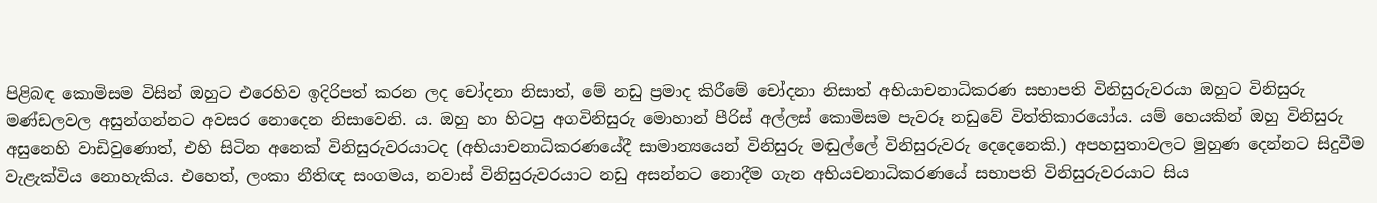පිළිබඳ කොමිසම විසින් ඔහුට එරෙහිව ඉදිරිපත් කරන ලද චෝදනා නිසාත්, මේ නඩු ප්‍රමාද කිරීමේ චෝදනා නිසාත් අභියාචනාධිකරණ සභාපති විනිසුරුවරයා ඔහුට විනිසුරු මණ්ඩලවල අසුන්ගන්නට අවසර නොදෙන නිසාවෙනි. ය. ඔහු හා හිටපු අගවිනිසුරු මොහාන් පීරිස් අල්ලස් කොමිසම පැවරූ නඩුවේ විත්තිකාරයෝය. යම් හෙයකින් ඔහු විනිසුරු අසුනෙහි වාඩිවුණොත්, එහි සිටින අනෙක් විනිසුරුවරයාටද (අභියාචනාධිකරණයේදී සාමාන්‍යයෙන් විනිසුරු මඬුල්ලේ විනිසුරුවරු දෙදෙනෙකි.) අපහසුතාවලට මුහුණ දෙන්නට සිදුවීම වැළැක්විය නොහැකිය. එහෙත්, ලංකා නීතිඥ සංගමය, නවාස් විනිසුරුවරයාට නඩු අසන්නට නොදීම ගැන අභියචනාධිකරණයේ සභාපති විනිසුරුවරයාට සිය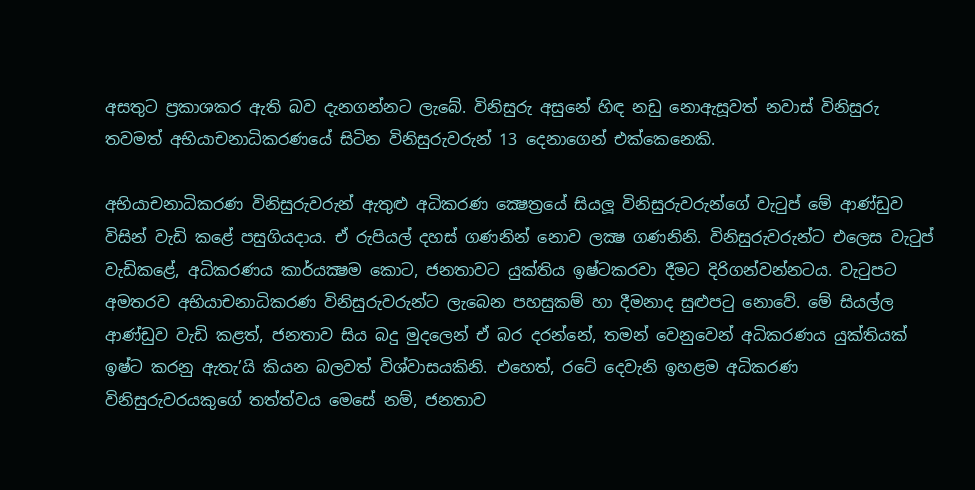අසතුට ප්‍රකාශකර ඇති බව දැනගන්නට ලැබේ. විනිසුරු අසුනේ හිඳ නඩු නොඇසූවත් නවාස් විනිසුරු තවමත් අභියාචනාධිකරණයේ සිටින විනිසුරුවරුන් 13 දෙනාගෙන් එක්කෙනෙකි.

අභියාචනාධිකරණ විනිසුරුවරුන් ඇතුළු අධිකරණ ක්‍ෂෙත්‍රයේ සියලූ විනිසුරුවරුන්ගේ වැටුප් මේ ආණ්ඩුව විසින් වැඩි කළේ පසුගියදාය. ඒ රුපියල් දහස් ගණනින් නොව ලක්‍ෂ ගණනිනි. විනිසුරුවරුන්ට එලෙස වැටුප් වැඩිකළේ, අධිකරණය කාර්යක්‍ෂම කොට, ජනතාවට යුක්තිය ඉෂ්ටකරවා දීමට දිරිගන්වන්නටය. වැටුපට අමතරව අභියාචනාධිකරණ විනිසුරුවරුන්ට ලැබෙන පහසුකම් හා දීමනාද සුළුපටු නොවේ. මේ සියල්ල ආණ්ඩුව වැඩි කළත්, ජනතාව සිය බදු මුදලෙන් ඒ බර දරන්නේ, තමන් වෙනුවෙන් අධිකරණය යුක්තියක් ඉෂ්ට කරනු ඇතැ’යි කියන බලවත් විශ්වාසයකිනි. එහෙත්, රටේ දෙවැනි ඉහළම අධිකරණ විනිසුරුවරයකුගේ තත්ත්වය මෙසේ නම්, ජනතාව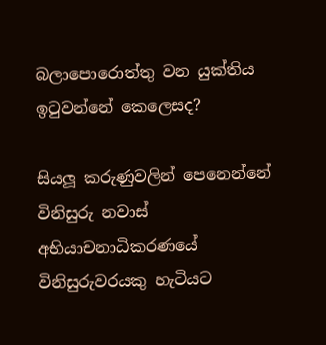බලාපොරොත්තු වන යුක්තිය ඉටුවන්නේ කෙලෙසද?

සියලූ කරුණුවලින් පෙනෙන්නේ විනිසුරු නවාස් අභියාචනාධිකරණයේ විනිසුරුවරයකු හැටියට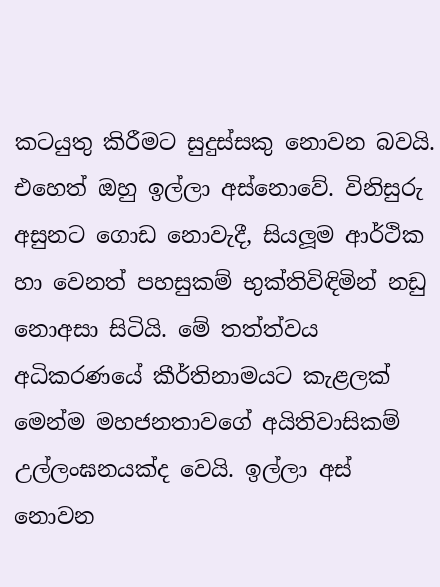කටයුතු කිරීමට සුදුස්සකු නොවන බවයි. එහෙත් ඔහු ඉල්ලා අස්නොවේ. විනිසුරු අසුනට ගොඩ නොවැදී, සියලූම ආර්ථික හා වෙනත් පහසුකම් භුක්තිවිඳිමින් නඩු නොඅසා සිටියි. මේ තත්ත්වය අධිකරණයේ කීර්තිනාමයට කැළලක් මෙන්ම මහජනතාවගේ අයිතිවාසිකම් උල්ලංඝනයක්ද වෙයි. ඉල්ලා අස් නොවන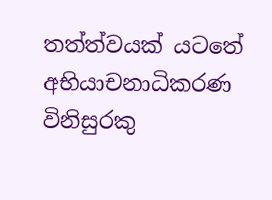තත්ත්වයක් යටතේ අභියාචනාධිකරණ විනිසුරකු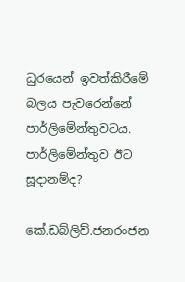ධුරයෙන් ඉවත්කිරීමේ බලය පැවරෙන්නේ පාර්ලිමේන්තුවටය. පාර්ලිමේන්තුව ඊට සූදානම්ද?

කේ.ඩබ්ලිව්.ජනරංජන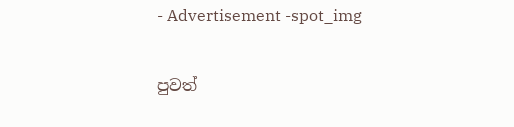- Advertisement -spot_img

පුවත්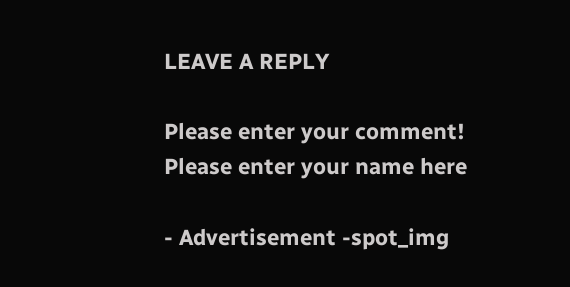LEAVE A REPLY

Please enter your comment!
Please enter your name here

- Advertisement -spot_img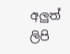අලුත් ලිපි